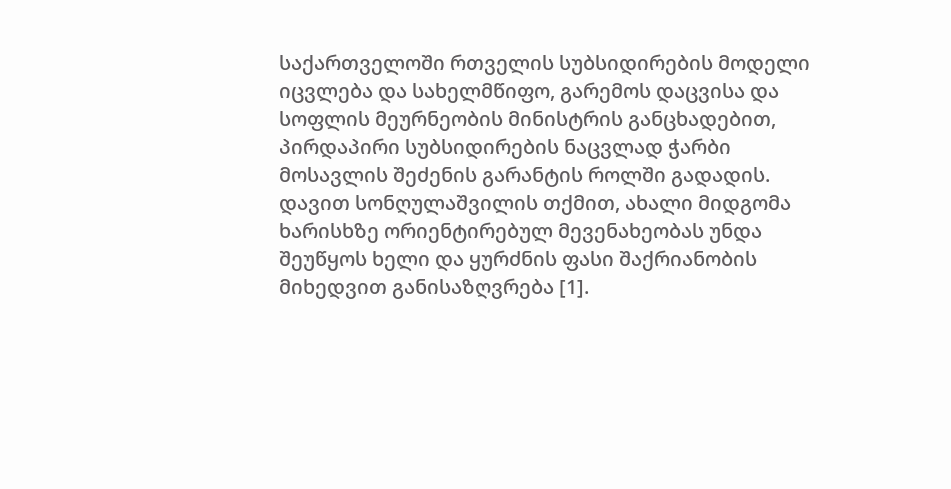საქართველოში რთველის სუბსიდირების მოდელი იცვლება და სახელმწიფო, გარემოს დაცვისა და სოფლის მეურნეობის მინისტრის განცხადებით, პირდაპირი სუბსიდირების ნაცვლად ჭარბი მოსავლის შეძენის გარანტის როლში გადადის.
დავით სონღულაშვილის თქმით, ახალი მიდგომა ხარისხზე ორიენტირებულ მევენახეობას უნდა შეუწყოს ხელი და ყურძნის ფასი შაქრიანობის მიხედვით განისაზღვრება [1].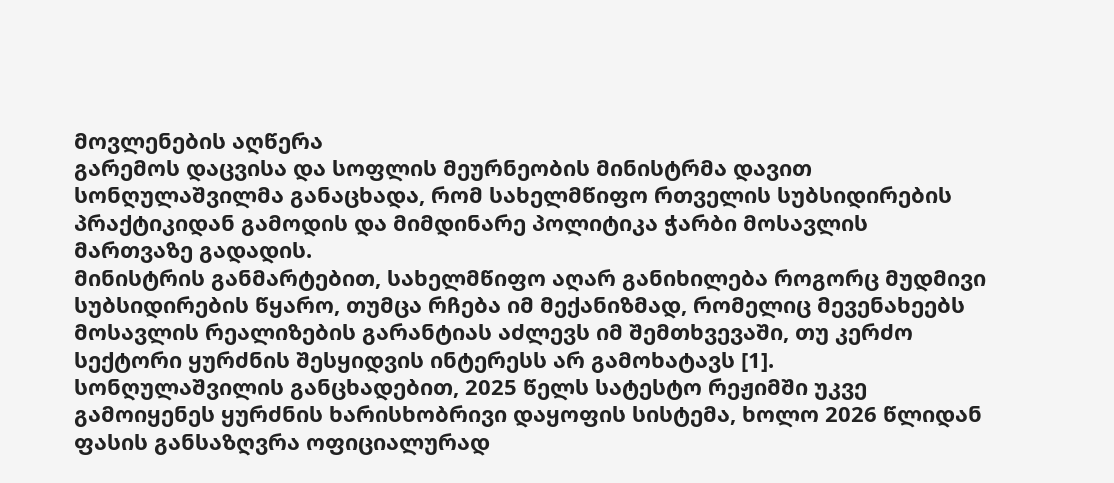მოვლენების აღწერა
გარემოს დაცვისა და სოფლის მეურნეობის მინისტრმა დავით სონღულაშვილმა განაცხადა, რომ სახელმწიფო რთველის სუბსიდირების პრაქტიკიდან გამოდის და მიმდინარე პოლიტიკა ჭარბი მოსავლის მართვაზე გადადის.
მინისტრის განმარტებით, სახელმწიფო აღარ განიხილება როგორც მუდმივი სუბსიდირების წყარო, თუმცა რჩება იმ მექანიზმად, რომელიც მევენახეებს მოსავლის რეალიზების გარანტიას აძლევს იმ შემთხვევაში, თუ კერძო სექტორი ყურძნის შესყიდვის ინტერესს არ გამოხატავს [1].
სონღულაშვილის განცხადებით, 2025 წელს სატესტო რეჟიმში უკვე გამოიყენეს ყურძნის ხარისხობრივი დაყოფის სისტემა, ხოლო 2026 წლიდან ფასის განსაზღვრა ოფიციალურად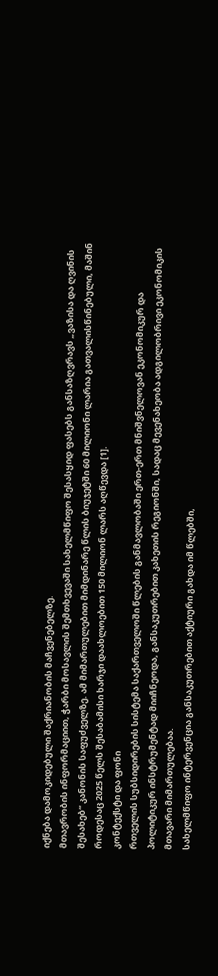იქნება დამოკიდებული შაქრიანობის მაჩვენებელზე.
მთავრობის ინფორმაციით, ჭარბი მოსავლის შემთხვევაში სახელმწიფო შესასყიდ ფასებს განსაზღვრავს „ვაზისა და ღვინის შესახებ“ კანონის საფუძველზე. ამ მიმართულებით მიმდინარე წლის ბიუჯეტში 60 მილიონი ლარია გათვალისწინებული, მაშინ როდესაც 2025 წელს შესაბამისი ხარჯი დაახლოებით 150 მილიონ ლარს აღწევდა [1].
კონტექსტი და ფონი
რთველის სუბსიდირების სისტემა საქართველოში წლების განმავლობაში ერთ-ერთ მნიშვნელოვან ეკონომიკურ და პოლიტიკურ ინსტრუმენტად მიიჩნეოდა, განსაკუთრებით კახეთის რეგიონში, სადაც მევენახეობა ადგილობრივი ეკონომიკის მთავარი მიმართულებაა.
სახელმწიფო ინტერვენცია განსაკუთრებით აქტიური გახდა იმ წლებში,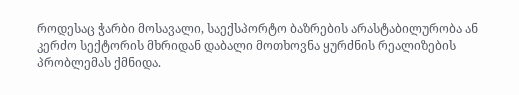როდესაც ჭარბი მოსავალი, საექსპორტო ბაზრების არასტაბილურობა ან კერძო სექტორის მხრიდან დაბალი მოთხოვნა ყურძნის რეალიზების პრობლემას ქმნიდა.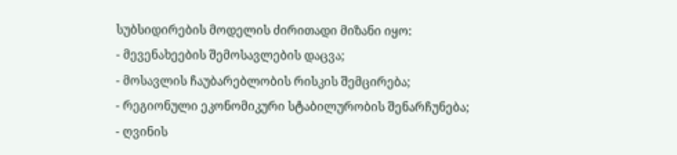სუბსიდირების მოდელის ძირითადი მიზანი იყო:
- მევენახეების შემოსავლების დაცვა;
- მოსავლის ჩაუბარებლობის რისკის შემცირება;
- რეგიონული ეკონომიკური სტაბილურობის შენარჩუნება;
- ღვინის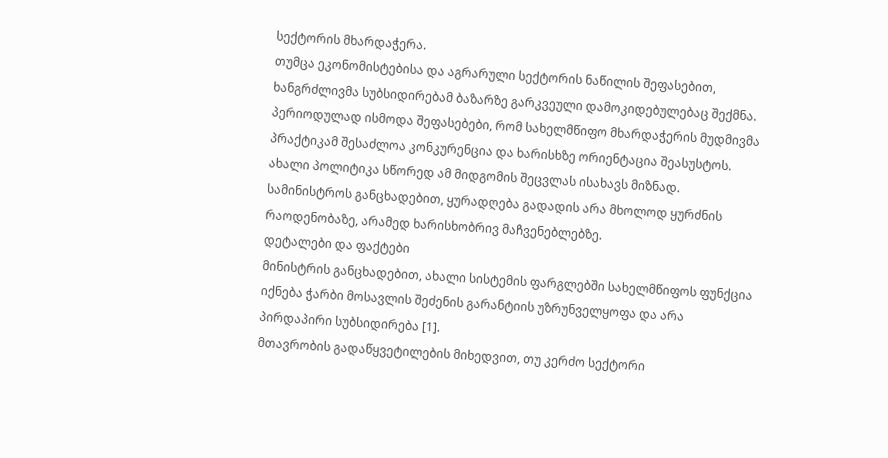სექტორის მხარდაჭერა.
თუმცა ეკონომისტებისა და აგრარული სექტორის ნაწილის შეფასებით, ხანგრძლივმა სუბსიდირებამ ბაზარზე გარკვეული დამოკიდებულებაც შექმნა. პერიოდულად ისმოდა შეფასებები, რომ სახელმწიფო მხარდაჭერის მუდმივმა პრაქტიკამ შესაძლოა კონკურენცია და ხარისხზე ორიენტაცია შეასუსტოს.
ახალი პოლიტიკა სწორედ ამ მიდგომის შეცვლას ისახავს მიზნად. სამინისტროს განცხადებით, ყურადღება გადადის არა მხოლოდ ყურძნის რაოდენობაზე, არამედ ხარისხობრივ მაჩვენებლებზე.
დეტალები და ფაქტები
მინისტრის განცხადებით, ახალი სისტემის ფარგლებში სახელმწიფოს ფუნქცია იქნება ჭარბი მოსავლის შეძენის გარანტიის უზრუნველყოფა და არა პირდაპირი სუბსიდირება [1].
მთავრობის გადაწყვეტილების მიხედვით, თუ კერძო სექტორი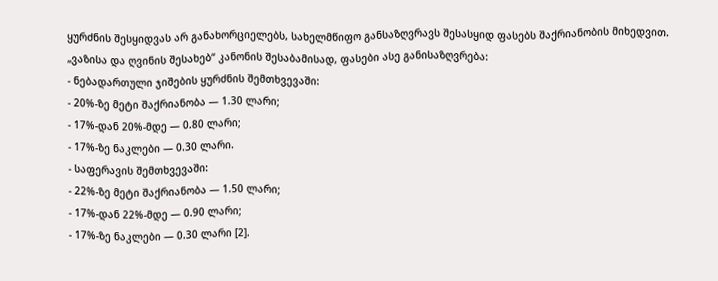ყურძნის შესყიდვას არ განახორციელებს, სახელმწიფო განსაზღვრავს შესასყიდ ფასებს შაქრიანობის მიხედვით.
„ვაზისა და ღვინის შესახებ“ კანონის შესაბამისად, ფასები ასე განისაზღვრება:
- ნებადართული ჯიშების ყურძნის შემთხვევაში:
- 20%-ზე მეტი შაქრიანობა — 1.30 ლარი;
- 17%-დან 20%-მდე — 0.80 ლარი;
- 17%-ზე ნაკლები — 0.30 ლარი.
- საფერავის შემთხვევაში:
- 22%-ზე მეტი შაქრიანობა — 1.50 ლარი;
- 17%-დან 22%-მდე — 0.90 ლარი;
- 17%-ზე ნაკლები — 0.30 ლარი [2].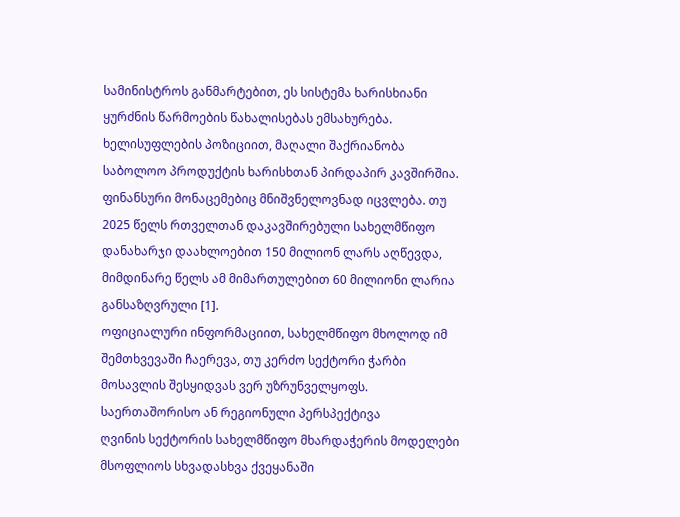სამინისტროს განმარტებით, ეს სისტემა ხარისხიანი ყურძნის წარმოების წახალისებას ემსახურება. ხელისუფლების პოზიციით, მაღალი შაქრიანობა საბოლოო პროდუქტის ხარისხთან პირდაპირ კავშირშია.
ფინანსური მონაცემებიც მნიშვნელოვნად იცვლება. თუ 2025 წელს რთველთან დაკავშირებული სახელმწიფო დანახარჯი დაახლოებით 150 მილიონ ლარს აღწევდა, მიმდინარე წელს ამ მიმართულებით 60 მილიონი ლარია განსაზღვრული [1].
ოფიციალური ინფორმაციით, სახელმწიფო მხოლოდ იმ შემთხვევაში ჩაერევა, თუ კერძო სექტორი ჭარბი მოსავლის შესყიდვას ვერ უზრუნველყოფს.
საერთაშორისო ან რეგიონული პერსპექტივა
ღვინის სექტორის სახელმწიფო მხარდაჭერის მოდელები მსოფლიოს სხვადასხვა ქვეყანაში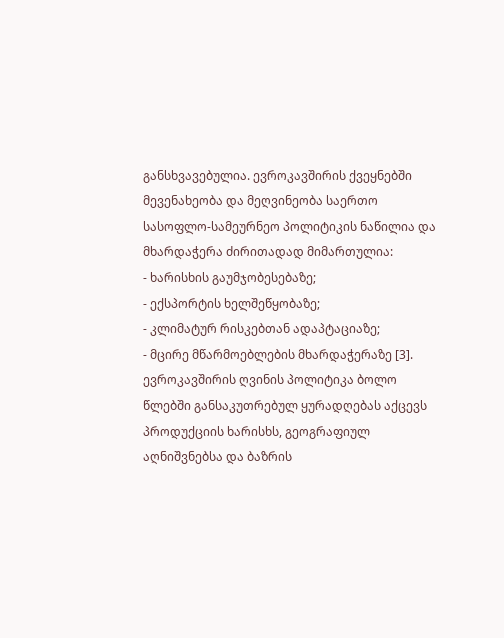განსხვავებულია. ევროკავშირის ქვეყნებში მევენახეობა და მეღვინეობა საერთო სასოფლო-სამეურნეო პოლიტიკის ნაწილია და მხარდაჭერა ძირითადად მიმართულია:
- ხარისხის გაუმჯობესებაზე;
- ექსპორტის ხელშეწყობაზე;
- კლიმატურ რისკებთან ადაპტაციაზე;
- მცირე მწარმოებლების მხარდაჭერაზე [3].
ევროკავშირის ღვინის პოლიტიკა ბოლო წლებში განსაკუთრებულ ყურადღებას აქცევს პროდუქციის ხარისხს, გეოგრაფიულ აღნიშვნებსა და ბაზრის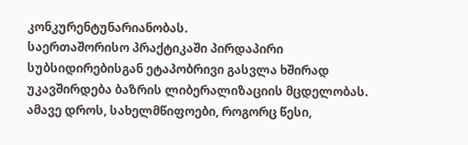კონკურენტუნარიანობას.
საერთაშორისო პრაქტიკაში პირდაპირი სუბსიდირებისგან ეტაპობრივი გასვლა ხშირად უკავშირდება ბაზრის ლიბერალიზაციის მცდელობას. ამავე დროს, სახელმწიფოები, როგორც წესი,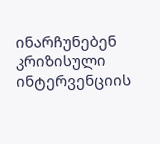ინარჩუნებენ კრიზისული ინტერვენციის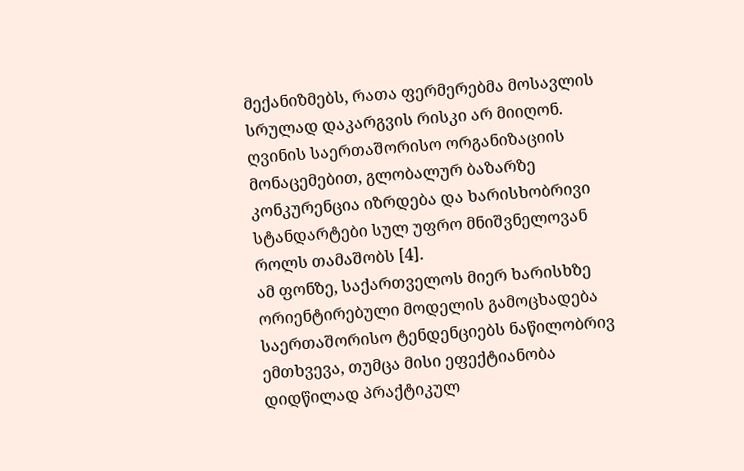მექანიზმებს, რათა ფერმერებმა მოსავლის სრულად დაკარგვის რისკი არ მიიღონ.
ღვინის საერთაშორისო ორგანიზაციის მონაცემებით, გლობალურ ბაზარზე კონკურენცია იზრდება და ხარისხობრივი სტანდარტები სულ უფრო მნიშვნელოვან როლს თამაშობს [4].
ამ ფონზე, საქართველოს მიერ ხარისხზე ორიენტირებული მოდელის გამოცხადება საერთაშორისო ტენდენციებს ნაწილობრივ ემთხვევა, თუმცა მისი ეფექტიანობა დიდწილად პრაქტიკულ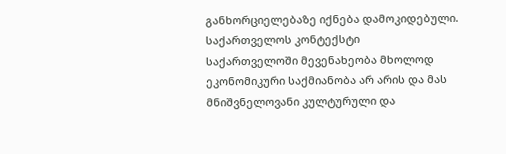განხორციელებაზე იქნება დამოკიდებული.
საქართველოს კონტექსტი
საქართველოში მევენახეობა მხოლოდ ეკონომიკური საქმიანობა არ არის და მას მნიშვნელოვანი კულტურული და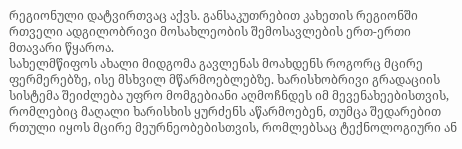რეგიონული დატვირთვაც აქვს. განსაკუთრებით კახეთის რეგიონში რთველი ადგილობრივი მოსახლეობის შემოსავლების ერთ-ერთი მთავარი წყაროა.
სახელმწიფოს ახალი მიდგომა გავლენას მოახდენს როგორც მცირე ფერმერებზე, ისე მსხვილ მწარმოებლებზე. ხარისხობრივი გრადაციის სისტემა შეიძლება უფრო მომგებიანი აღმოჩნდეს იმ მევენახეებისთვის, რომლებიც მაღალი ხარისხის ყურძენს აწარმოებენ, თუმცა შედარებით რთული იყოს მცირე მეურნეობებისთვის, რომლებსაც ტექნოლოგიური ან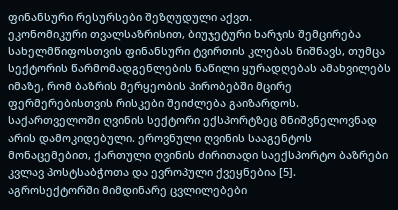ფინანსური რესურსები შეზღუდული აქვთ.
ეკონომიკური თვალსაზრისით, ბიუჯეტური ხარჯის შემცირება სახელმწიფოსთვის ფინანსური ტვირთის კლებას ნიშნავს, თუმცა სექტორის წარმომადგენლების ნაწილი ყურადღებას ამახვილებს იმაზე, რომ ბაზრის მერყეობის პირობებში მცირე ფერმერებისთვის რისკები შეიძლება გაიზარდოს.
საქართველოში ღვინის სექტორი ექსპორტზეც მნიშვნელოვნად არის დამოკიდებული. ეროვნული ღვინის სააგენტოს მონაცემებით, ქართული ღვინის ძირითადი საექსპორტო ბაზრები კვლავ პოსტსაბჭოთა და ევროპული ქვეყნებია [5].
აგროსექტორში მიმდინარე ცვლილებები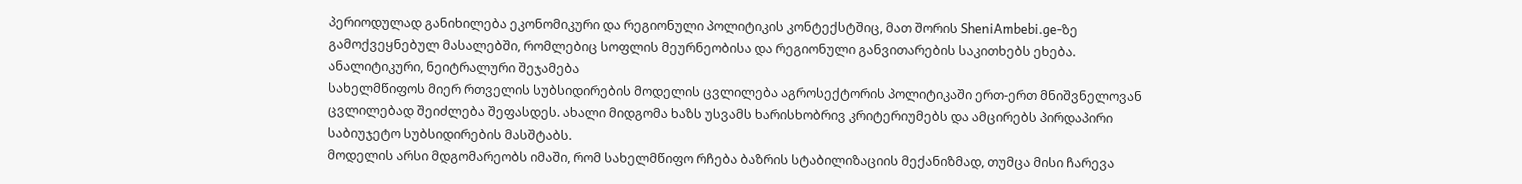პერიოდულად განიხილება ეკონომიკური და რეგიონული პოლიტიკის კონტექსტშიც, მათ შორის SheniAmbebi.ge-ზე გამოქვეყნებულ მასალებში, რომლებიც სოფლის მეურნეობისა და რეგიონული განვითარების საკითხებს ეხება.
ანალიტიკური, ნეიტრალური შეჯამება
სახელმწიფოს მიერ რთველის სუბსიდირების მოდელის ცვლილება აგროსექტორის პოლიტიკაში ერთ-ერთ მნიშვნელოვან ცვლილებად შეიძლება შეფასდეს. ახალი მიდგომა ხაზს უსვამს ხარისხობრივ კრიტერიუმებს და ამცირებს პირდაპირი საბიუჯეტო სუბსიდირების მასშტაბს.
მოდელის არსი მდგომარეობს იმაში, რომ სახელმწიფო რჩება ბაზრის სტაბილიზაციის მექანიზმად, თუმცა მისი ჩარევა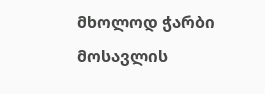მხოლოდ ჭარბი მოსავლის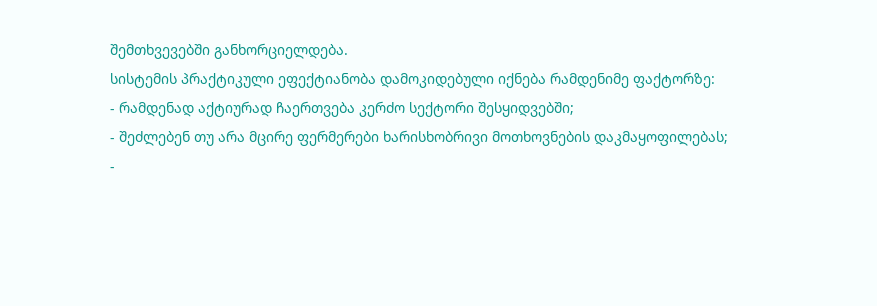შემთხვევებში განხორციელდება.
სისტემის პრაქტიკული ეფექტიანობა დამოკიდებული იქნება რამდენიმე ფაქტორზე:
- რამდენად აქტიურად ჩაერთვება კერძო სექტორი შესყიდვებში;
- შეძლებენ თუ არა მცირე ფერმერები ხარისხობრივი მოთხოვნების დაკმაყოფილებას;
-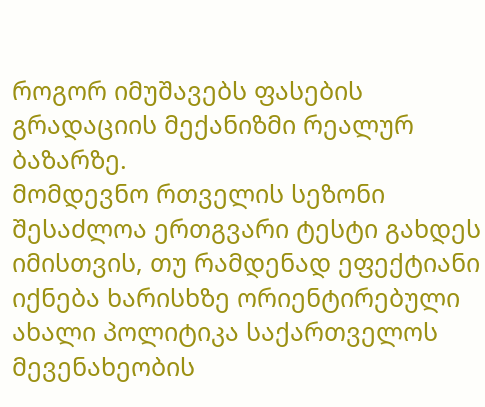როგორ იმუშავებს ფასების გრადაციის მექანიზმი რეალურ ბაზარზე.
მომდევნო რთველის სეზონი შესაძლოა ერთგვარი ტესტი გახდეს იმისთვის, თუ რამდენად ეფექტიანი იქნება ხარისხზე ორიენტირებული ახალი პოლიტიკა საქართველოს მევენახეობის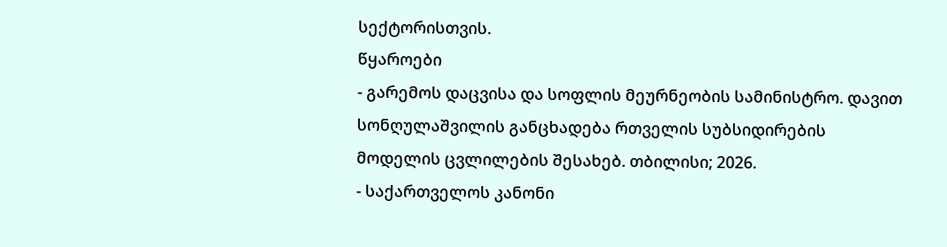სექტორისთვის.
წყაროები
- გარემოს დაცვისა და სოფლის მეურნეობის სამინისტრო. დავით სონღულაშვილის განცხადება რთველის სუბსიდირების მოდელის ცვლილების შესახებ. თბილისი; 2026.
- საქართველოს კანონი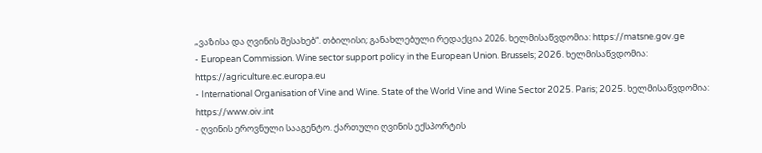„ვაზისა და ღვინის შესახებ“. თბილისი; განახლებული რედაქცია 2026. ხელმისაწვდომია: https://matsne.gov.ge
- European Commission. Wine sector support policy in the European Union. Brussels; 2026. ხელმისაწვდომია: https://agriculture.ec.europa.eu
- International Organisation of Vine and Wine. State of the World Vine and Wine Sector 2025. Paris; 2025. ხელმისაწვდომია: https://www.oiv.int
- ღვინის ეროვნული სააგენტო. ქართული ღვინის ექსპორტის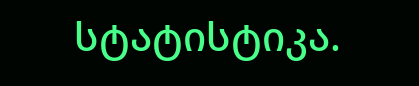სტატისტიკა.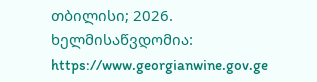თბილისი; 2026. ხელმისაწვდომია: https://www.georgianwine.gov.ge